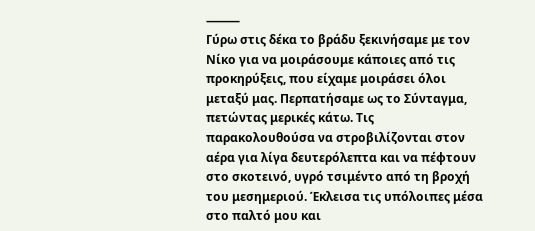⸻
Γύρω στις δέκα το βράδυ ξεκινήσαμε με τον Νίκο για να μοιράσουμε κάποιες από τις προκηρύξεις, που είχαμε μοιράσει όλοι μεταξύ μας. Περπατήσαμε ως το Σύνταγμα, πετώντας μερικές κάτω. Τις παρακολουθούσα να στροβιλίζονται στον αέρα για λίγα δευτερόλεπτα και να πέφτουν στο σκοτεινό, υγρό τσιμέντο από τη βροχή του μεσημεριού. Έκλεισα τις υπόλοιπες μέσα στο παλτό μου και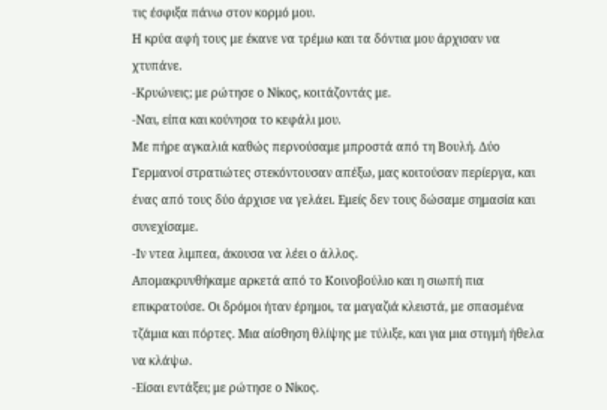τις έσφιξα πάνω στον κορμό μου.
Η κρύα αφή τους με έκανε να τρέμω και τα δόντια μου άρχισαν να χτυπάνε.
-Κρυώνεις; με ρώτησε ο Νίκος, κοιτάζοντάς με.
-Ναι, είπα και κούνησα το κεφάλι μου.
Με πήρε αγκαλιά καθώς περνούσαμε μπροστά από τη Βουλή. Δύο Γερμανοί στρατιώτες στεκόντουσαν απέξω, μας κοιτούσαν περίεργα, και ένας από τους δύο άρχισε να γελάει. Εμείς δεν τους δώσαμε σημασία και συνεχίσαμε.
-Ιν ντεα λιμπεα, άκουσα να λέει ο άλλος.
Απομακρυνθήκαμε αρκετά από το Κοινοβούλιο και η σιωπή πια επικρατούσε. Οι δρόμοι ήταν έρημοι, τα μαγαζιά κλειστά, με σπασμένα τζάμια και πόρτες. Μια αίσθηση θλίψης με τύλιξε, και για μια στιγμή ήθελα να κλάψω.
-Είσαι εντάξει; με ρώτησε ο Νίκος.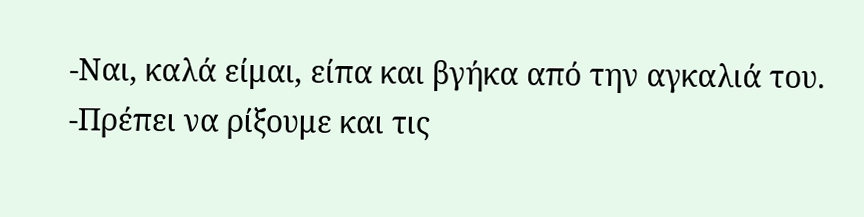-Ναι, καλά είμαι, είπα και βγήκα από την αγκαλιά του.
-Πρέπει να ρίξουμε και τις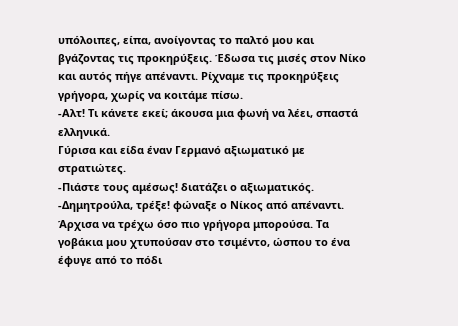υπόλοιπες, είπα, ανοίγοντας το παλτό μου και βγάζοντας τις προκηρύξεις. Έδωσα τις μισές στον Νίκο και αυτός πήγε απέναντι. Ρίχναμε τις προκηρύξεις γρήγορα, χωρίς να κοιτάμε πίσω.
-Αλτ! Τι κάνετε εκεί; άκουσα μια φωνή να λέει, σπαστά ελληνικά.
Γύρισα και είδα έναν Γερμανό αξιωματικό με στρατιώτες.
-Πιάστε τους αμέσως! διατάζει ο αξιωματικός.
-Δημητρούλα, τρέξε! φώναξε ο Νίκος από απέναντι.
Άρχισα να τρέχω όσο πιο γρήγορα μπορούσα. Τα γοβάκια μου χτυπούσαν στο τσιμέντο, ώσπου το ένα έφυγε από το πόδι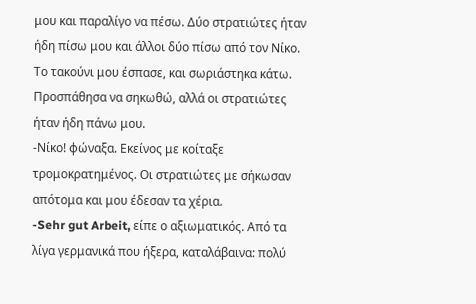μου και παραλίγο να πέσω. Δύο στρατιώτες ήταν ήδη πίσω μου και άλλοι δύο πίσω από τον Νίκο. Το τακούνι μου έσπασε, και σωριάστηκα κάτω. Προσπάθησα να σηκωθώ, αλλά οι στρατιώτες ήταν ήδη πάνω μου.
-Νίκο! φώναξα. Εκείνος με κοίταξε τρομοκρατημένος. Οι στρατιώτες με σήκωσαν απότομα και μου έδεσαν τα χέρια.
-Sehr gut Arbeit, είπε ο αξιωματικός. Από τα λίγα γερμανικά που ήξερα, καταλάβαινα: πολύ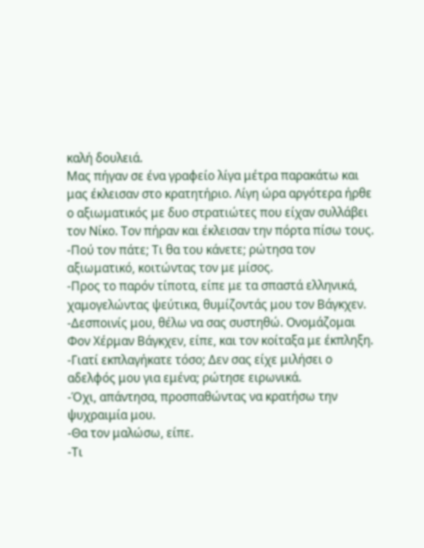καλή δουλειά.
Μας πήγαν σε ένα γραφείο λίγα μέτρα παρακάτω και μας έκλεισαν στο κρατητήριο. Λίγη ώρα αργότερα ήρθε ο αξιωματικός με δυο στρατιώτες που είχαν συλλάβει τον Νίκο. Τον πήραν και έκλεισαν την πόρτα πίσω τους.
-Πού τον πάτε; Τι θα του κάνετε; ρώτησα τον αξιωματικό, κοιτώντας τον με μίσος.
-Προς το παρόν τίποτα, είπε με τα σπαστά ελληνικά, χαμογελώντας ψεύτικα, θυμίζοντάς μου τον Βάγκχεν.
-Δεσποινίς μου, θέλω να σας συστηθώ. Ονομάζομαι Φον Χέρμαν Βάγκχεν, είπε, και τον κοίταξα με έκπληξη.
-Γιατί εκπλαγήκατε τόσο; Δεν σας είχε μιλήσει ο αδελφός μου για εμένα; ρώτησε ειρωνικά.
-Όχι, απάντησα, προσπαθώντας να κρατήσω την ψυχραιμία μου.
-Θα τον μαλώσω, είπε.
-Τι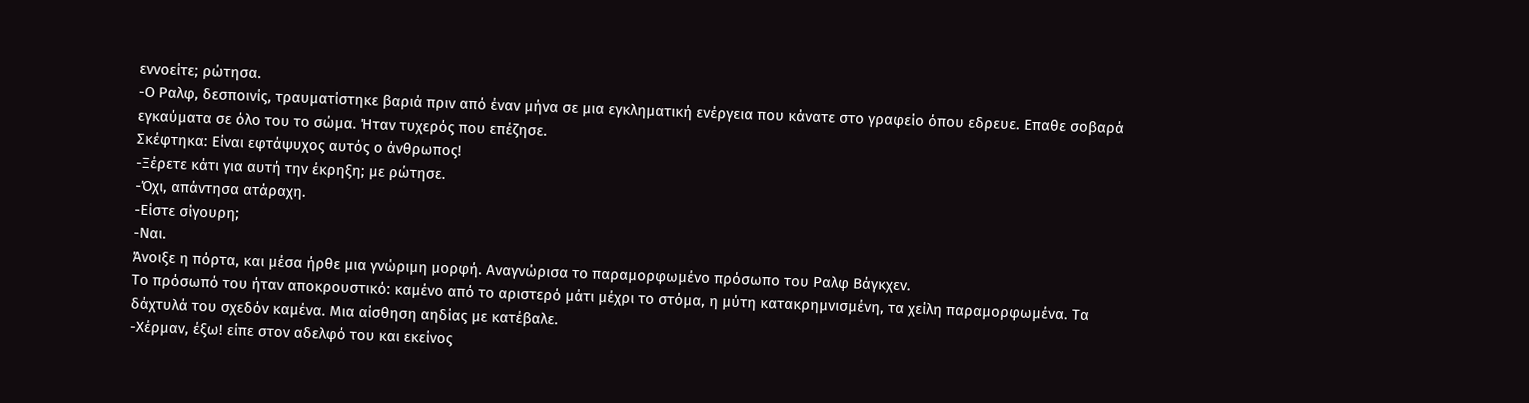εννοείτε; ρώτησα.
-Ο Ραλφ, δεσποινίς, τραυματίστηκε βαριά πριν από έναν μήνα σε μια εγκληματική ενέργεια που κάνατε στο γραφείο όπου εδρευε. Επαθε σοβαρά εγκαύματα σε όλο του το σώμα. Ήταν τυχερός που επέζησε.
Σκέφτηκα: Είναι εφτάψυχος αυτός ο άνθρωπος!
-Ξέρετε κάτι για αυτή την έκρηξη; με ρώτησε.
-Όχι, απάντησα ατάραχη.
-Είστε σίγουρη;
-Ναι.
Άνοιξε η πόρτα, και μέσα ήρθε μια γνώριμη μορφή. Αναγνώρισα το παραμορφωμένο πρόσωπο του Ραλφ Βάγκχεν.
Το πρόσωπό του ήταν αποκρουστικό: καμένο από το αριστερό μάτι μέχρι το στόμα, η μύτη κατακρημνισμένη, τα χείλη παραμορφωμένα. Τα δάχτυλά του σχεδόν καμένα. Μια αίσθηση αηδίας με κατέβαλε.
-Χέρμαν, έξω! είπε στον αδελφό του και εκείνος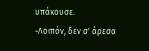υπάκουσε.
-Λοιπόν, δεν σ' άρεσα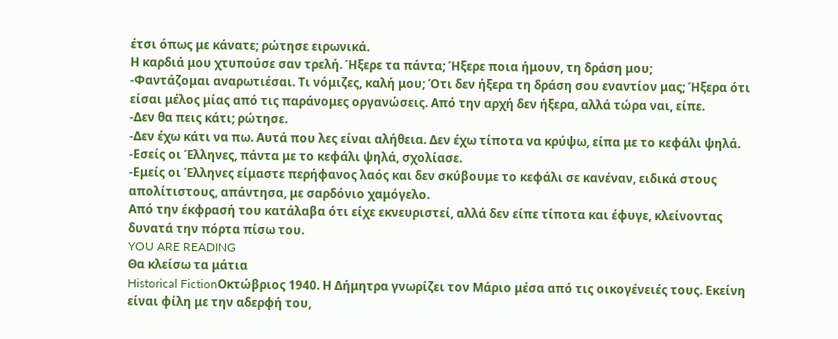έτσι όπως με κάνατε; ρώτησε ειρωνικά.
Η καρδιά μου χτυπούσε σαν τρελή. Ήξερε τα πάντα; Ήξερε ποια ήμουν, τη δράση μου;
-Φαντάζομαι αναρωτιέσαι. Τι νόμιζες, καλή μου; Ότι δεν ήξερα τη δράση σου εναντίον μας; Ήξερα ότι είσαι μέλος μίας από τις παράνομες οργανώσεις. Από την αρχή δεν ήξερα, αλλά τώρα ναι, είπε.
-Δεν θα πεις κάτι; ρώτησε.
-Δεν έχω κάτι να πω. Αυτά που λες είναι αλήθεια. Δεν έχω τίποτα να κρύψω, είπα με το κεφάλι ψηλά.
-Εσείς οι Έλληνες, πάντα με το κεφάλι ψηλά, σχολίασε.
-Εμείς οι Έλληνες είμαστε περήφανος λαός και δεν σκύβουμε το κεφάλι σε κανέναν, ειδικά στους απολίτιστους, απάντησα, με σαρδόνιο χαμόγελο.
Από την έκφρασή του κατάλαβα ότι είχε εκνευριστεί, αλλά δεν είπε τίποτα και έφυγε, κλείνοντας δυνατά την πόρτα πίσω του.
YOU ARE READING
Θα κλείσω τα μάτια
Historical FictionΟκτώβριος 1940. Η Δήμητρα γνωρίζει τον Μάριο μέσα από τις οικογένειές τους. Εκείνη είναι φίλη με την αδερφή του,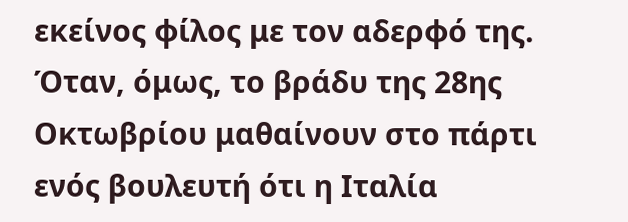εκείνος φίλος με τον αδερφό της. Όταν, όμως, το βράδυ της 28ης Οκτωβρίου μαθαίνουν στο πάρτι ενός βουλευτή ότι η Ιταλία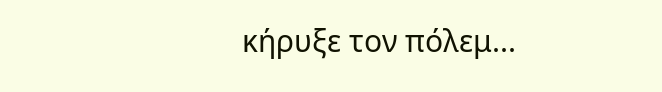κήρυξε τον πόλεμ...